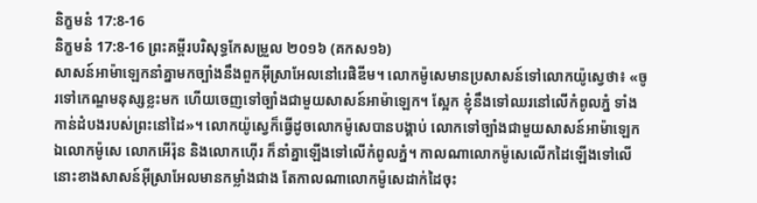និក្ខមនំ 17:8-16
និក្ខមនំ 17:8-16 ព្រះគម្ពីរបរិសុទ្ធកែសម្រួល ២០១៦ (គកស១៦)
សាសន៍អាម៉ាឡេកនាំគ្នាមកច្បាំងនឹងពួកអ៊ីស្រាអែលនៅរេផិឌីម។ លោកម៉ូសេមានប្រសាសន៍ទៅលោកយ៉ូស្វេថា៖ «ចូរទៅកេណ្ឌមនុស្សខ្លះមក ហើយចេញទៅច្បាំងជាមួយសាសន៍អាម៉ាឡេក។ ស្អែក ខ្ញុំនឹងទៅឈរនៅលើកំពូលភ្នំ ទាំងកាន់ដំបងរបស់ព្រះនៅដៃ»។ លោកយ៉ូស្វេក៏ធ្វើដូចលោកម៉ូសេបានបង្គាប់ លោកទៅច្បាំងជាមួយសាសន៍អាម៉ាឡេក ឯលោកម៉ូសេ លោកអើរ៉ុន និងលោកហ៊ើរ ក៏នាំគ្នាឡើងទៅលើកំពូលភ្នំ។ កាលណាលោកម៉ូសេលើកដៃឡើងទៅលើ នោះខាងសាសន៍អ៊ីស្រាអែលមានកម្លាំងជាង តែកាលណាលោកម៉ូសេដាក់ដៃចុះ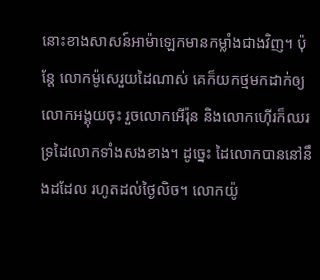នោះខាងសាសន៍អាម៉ាឡេកមានកម្លាំងជាងវិញ។ ប៉ុន្ដែ លោកម៉ូសេរួយដៃណាស់ គេក៏យកថ្មមកដាក់ឲ្យលោកអង្គុយចុះ រួចលោកអើរ៉ុន និងលោកហ៊ើរក៏ឈរទ្រដៃលោកទាំងសងខាង។ ដូច្នេះ ដៃលោកបាននៅនឹងដដែល រហូតដល់ថ្ងៃលិច។ លោកយ៉ូ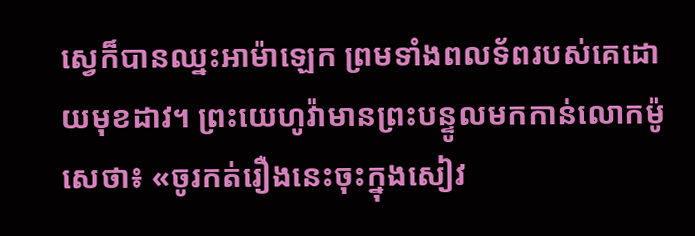ស្វេក៏បានឈ្នះអាម៉ាឡេក ព្រមទាំងពលទ័ពរបស់គេដោយមុខដាវ។ ព្រះយេហូវ៉ាមានព្រះបន្ទូលមកកាន់លោកម៉ូសេថា៖ «ចូរកត់រឿងនេះចុះក្នុងសៀវ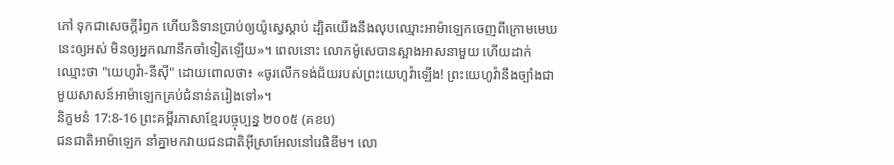ភៅ ទុកជាសេចក្ដីរំឭក ហើយនិទានប្រាប់ឲ្យយ៉ូស្វេស្តាប់ ដ្បិតយើងនឹងលុបឈ្មោះអាម៉ាឡេកចេញពីក្រោមមេឃនេះឲ្យអស់ មិនឲ្យអ្នកណានឹកចាំទៀតឡើយ»។ ពេលនោះ លោកម៉ូសេបានស្អាងអាសនាមួយ ហើយដាក់ឈ្មោះថា "យេហូវ៉ា-នីស៊ី" ដោយពោលថា៖ «ចូរលើកទង់ជ័យរបស់ព្រះយេហូវ៉ាឡើង! ព្រះយេហូវ៉ានឹងច្បាំងជាមួយសាសន៍អាម៉ាឡេកគ្រប់ជំនាន់តរៀងទៅ»។
និក្ខមនំ 17:8-16 ព្រះគម្ពីរភាសាខ្មែរបច្ចុប្បន្ន ២០០៥ (គខប)
ជនជាតិអាម៉ាឡេក នាំគ្នាមកវាយជនជាតិអ៊ីស្រាអែលនៅរេផិឌីម។ លោ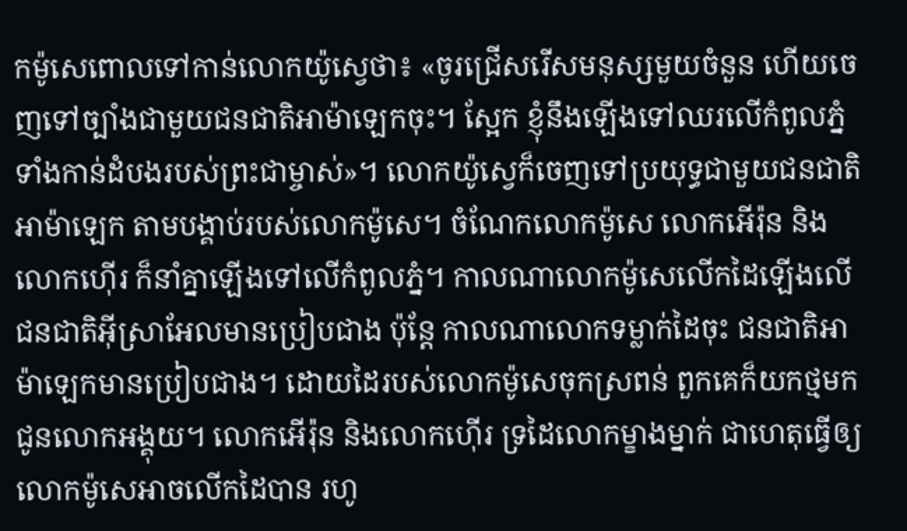កម៉ូសេពោលទៅកាន់លោកយ៉ូស្វេថា៖ «ចូរជ្រើសរើសមនុស្សមួយចំនួន ហើយចេញទៅច្បាំងជាមួយជនជាតិអាម៉ាឡេកចុះ។ ស្អែក ខ្ញុំនឹងឡើងទៅឈរលើកំពូលភ្នំ ទាំងកាន់ដំបងរបស់ព្រះជាម្ចាស់»។ លោកយ៉ូស្វេក៏ចេញទៅប្រយុទ្ធជាមួយជនជាតិអាម៉ាឡេក តាមបង្គាប់របស់លោកម៉ូសេ។ ចំណែកលោកម៉ូសេ លោកអើរ៉ុន និងលោកហ៊ើរ ក៏នាំគ្នាឡើងទៅលើកំពូលភ្នំ។ កាលណាលោកម៉ូសេលើកដៃឡើងលើ ជនជាតិអ៊ីស្រាអែលមានប្រៀបជាង ប៉ុន្តែ កាលណាលោកទម្លាក់ដៃចុះ ជនជាតិអាម៉ាឡេកមានប្រៀបជាង។ ដោយដៃរបស់លោកម៉ូសេចុកស្រពន់ ពួកគេក៏យកថ្មមកជូនលោកអង្គុយ។ លោកអើរ៉ុន និងលោកហ៊ើរ ទ្រដៃលោកម្ខាងម្នាក់ ជាហេតុធ្វើឲ្យលោកម៉ូសេអាចលើកដៃបាន រហូ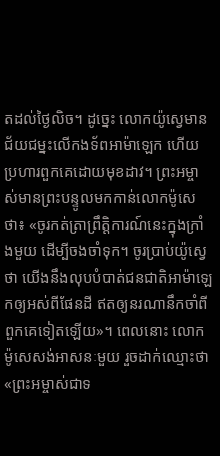តដល់ថ្ងៃលិច។ ដូច្នេះ លោកយ៉ូស្វេមានជ័យជម្នះលើកងទ័ពអាម៉ាឡេក ហើយប្រហារពួកគេដោយមុខដាវ។ ព្រះអម្ចាស់មានព្រះបន្ទូលមកកាន់លោកម៉ូសេថា៖ «ចូរកត់ត្រាព្រឹត្តិការណ៍នេះក្នុងក្រាំងមួយ ដើម្បីចងចាំទុក។ ចូរប្រាប់យ៉ូស្វេថា យើងនឹងលុបបំបាត់ជនជាតិអាម៉ាឡេកឲ្យអស់ពីផែនដី ឥតឲ្យនរណានឹកចាំពីពួកគេទៀតឡើយ»។ ពេលនោះ លោកម៉ូសេសង់អាសនៈមួយ រួចដាក់ឈ្មោះថា «ព្រះអម្ចាស់ជាទ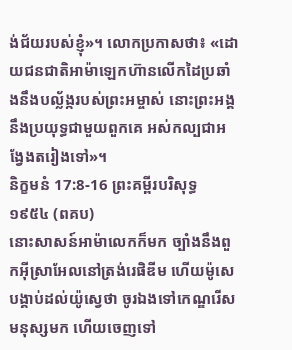ង់ជ័យរបស់ខ្ញុំ»។ លោកប្រកាសថា៖ «ដោយជនជាតិអាម៉ាឡេកហ៊ានលើកដៃប្រឆាំងនឹងបល្ល័ង្ករបស់ព្រះអម្ចាស់ នោះព្រះអង្គនឹងប្រយុទ្ធជាមួយពួកគេ អស់កល្បជាអង្វែងតរៀងទៅ»។
និក្ខមនំ 17:8-16 ព្រះគម្ពីរបរិសុទ្ធ ១៩៥៤ (ពគប)
នោះសាសន៍អាម៉ាលេកក៏មក ច្បាំងនឹងពួកអ៊ីស្រាអែលនៅត្រង់រេផិឌីម ហើយម៉ូសេបង្គាប់ដល់យ៉ូស្វេថា ចូរឯងទៅកេណ្ឌរើសមនុស្សមក ហើយចេញទៅ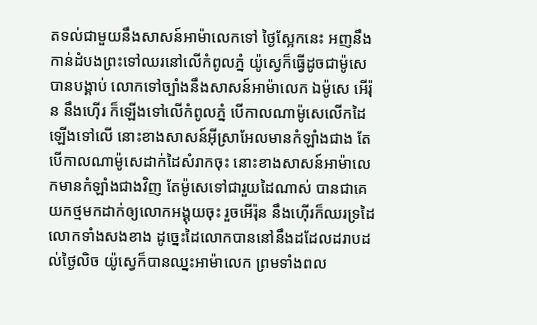តទល់ជាមួយនឹងសាសន៍អាម៉ាលេកទៅ ថ្ងៃស្អែកនេះ អញនឹងកាន់ដំបងព្រះទៅឈរនៅលើកំពូលភ្នំ យ៉ូស្វេក៏ធ្វើដូចជាម៉ូសេបានបង្គាប់ លោកទៅច្បាំងនឹងសាសន៍អាម៉ាលេក ឯម៉ូសេ អើរ៉ុន នឹងហ៊ើរ ក៏ឡើងទៅលើកំពូលភ្នំ បើកាលណាម៉ូសេលើកដៃឡើងទៅលើ នោះខាងសាសន៍អ៊ីស្រាអែលមានកំឡាំងជាង តែបើកាលណាម៉ូសេដាក់ដៃសំរាកចុះ នោះខាងសាសន៍អាម៉ាលេកមានកំឡាំងជាងវិញ តែម៉ូសេទៅជារួយដៃណាស់ បានជាគេយកថ្មមកដាក់ឲ្យលោកអង្គុយចុះ រួចអើរ៉ុន នឹងហ៊ើរក៏ឈរទ្រដៃលោកទាំងសងខាង ដូច្នេះដៃលោកបាននៅនឹងដដែលដរាបដល់ថ្ងៃលិច យ៉ូស្វេក៏បានឈ្នះអាម៉ាលេក ព្រមទាំងពល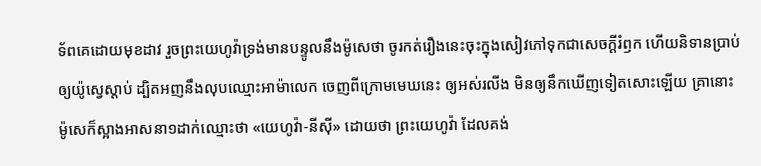ទ័ពគេដោយមុខដាវ រួចព្រះយេហូវ៉ាទ្រង់មានបន្ទូលនឹងម៉ូសេថា ចូរកត់រឿងនេះចុះក្នុងសៀវភៅទុកជាសេចក្ដីរំឭក ហើយនិទានប្រាប់ឲ្យយ៉ូស្វេស្តាប់ ដ្បិតអញនឹងលុបឈ្មោះអាម៉ាលេក ចេញពីក្រោមមេឃនេះ ឲ្យអស់រលីង មិនឲ្យនឹកឃើញទៀតសោះឡើយ គ្រានោះ ម៉ូសេក៏ស្អាងអាសនា១ដាក់ឈ្មោះថា «យេហូវ៉ា-នីស៊ី» ដោយថា ព្រះយេហូវ៉ា ដែលគង់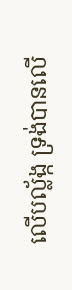លើបល្ល័ង្ក ទ្រង់បានលើ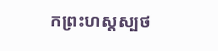កព្រះហស្តស្បថ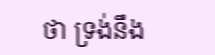ថា ទ្រង់នឹង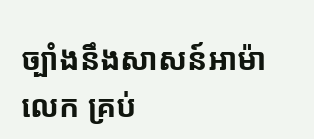ច្បាំងនឹងសាសន៍អាម៉ាលេក គ្រប់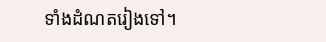ទាំងដំណតរៀងទៅ។